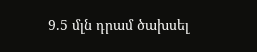9.5 մլն դրամ ծախսել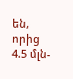են, որից 4.5 մլն-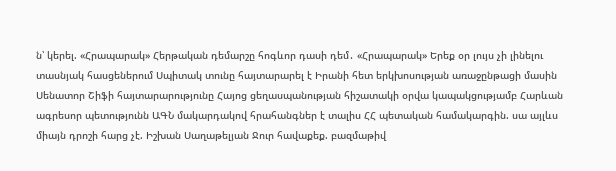ն՝ կերել. «Հրապարակ» Հերթական դեմարշը հոգևոր դասի դեմ․ «Հրապարակ» Երեք օր լույս չի լինելու տասնյակ հասցեներում Սպիտակ տունը հայտարարել է Իրանի հետ երկխոսության առաջընթացի մասին Սենատոր Շիֆի հայտարարությունը Հայոց ցեղասպանության հիշատակի օրվա կապակցությամբ Հարևան ագրեսոր պետությունն ԱԳՆ մակարդակով հրահանգներ է տալիս ՀՀ պետական համակարգին. սա այլևս միայն դրոշի հարց չէ. Իշխան Սաղաթելյան Ջուր հավաքեք. բազմաթիվ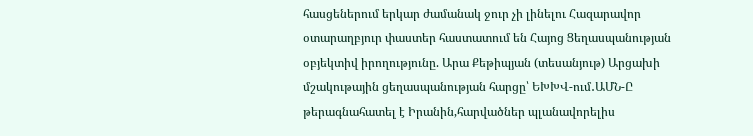հասցեներում երկար ժամանակ ջուր չի լինելու Հազարավոր օտարաղբյուր փաստեր հաստատում են Հայոց Ցեղասպանության օբյեկտիվ իրողությունը. Արա Քեթիպյան (տեսանյութ) Արցախի մշակութային ցեղասպանության հարցը՝ ԵԽԽՎ-ում․ԱՄՆ-Ը թերագնահատել է Իրանին,հարվածներ պլանավորելիս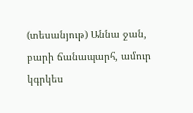(տեսանյութ) Աննա ջան, բարի ճանապարհ, ամուր կգրկես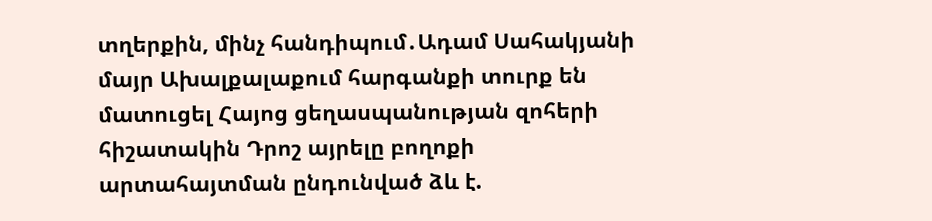տղերքին, մինչ հանդիպում․Ադամ Սահակյանի մայր Ախալքալաքում հարգանքի տուրք են մատուցել Հայոց ցեղասպանության զոհերի հիշատակին Դրոշ այրելը բողոքի արտահայտման ընդունված ձև է.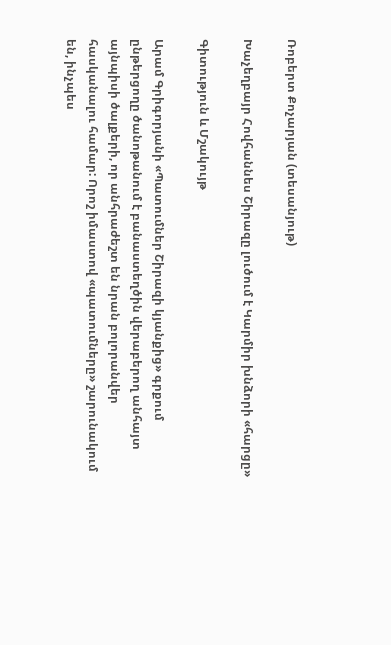Ռոբերտ Քոչարյան (տեսանյութ)

Խաչեղբայր Հովհաննես Շիրազը լուծում է Կարմիր խնձորի «հարցը»

Գիտություն և Մշակույթ

Արամ Գրիգորյանի «Պատումներ Շիրազի կյանքից» գրքում ընթերցողը ծանոթանում է բանաստեղծին վերաբերող անհայտ այնպիսի ծալքերի, որ անհրաժեշտ են նրան բոլորանվեր հասկանալու համար: Որոշ իմաստով «պատումները» շարունակում են, ինչպես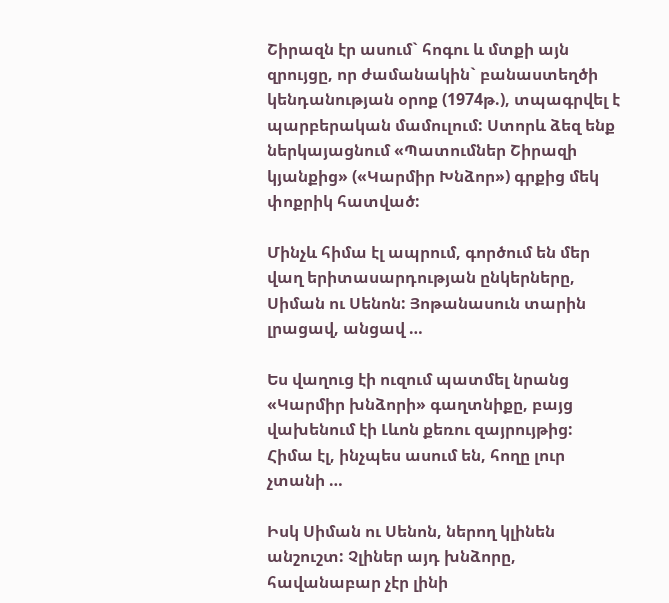Շիրազն էր ասում` հոգու և մտքի այն զրույցը, որ ժամանակին` բանաստեղծի կենդանության օրոք (1974թ.), տպագրվել է պարբերական մամուլում: Ստորև ձեզ ենք ներկայացնում «Պատումներ Շիրազի կյանքից» («Կարմիր Խնձոր») գրքից մեկ փոքրիկ հատված:

Մինչև հիմա էլ ապրում, գործում են մեր վաղ երիտասարդության ընկերները, Սիման ու Սենոն: Յոթանասուն տարին լրացավ, անցավ …

Ես վաղուց էի ուզում պատմել նրանց «Կարմիր խնձորի» գաղտնիքը, բայց վախենում էի Լևոն քեռու զայրույթից: Հիմա էլ, ինչպես ասում են, հողը լուր չտանի …

Իսկ Սիման ու Սենոն, ներող կլինեն անշուշտ: Չլիներ այդ խնձորը, հավանաբար չէր լինի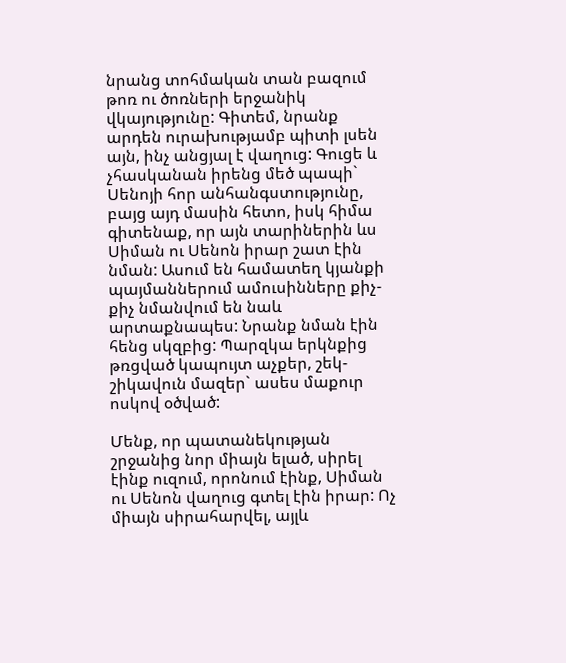նրանց տոհմական տան բազում թոռ ու ծոռների երջանիկ վկայությունը: Գիտեմ, նրանք արդեն ուրախությամբ պիտի լսեն այն, ինչ անցյալ է վաղուց: Գուցե և չհասկանան իրենց մեծ պապի` Սենոյի հոր անհանգստությունը, բայց այդ մասին հետո, իսկ հիմա գիտենաք, որ այն տարիներին ևս Սիման ու Սենոն իրար շատ էին նման: Ասում են համատեղ կյանքի պայմաններում ամուսինները քիչ-քիչ նմանվում են նաև արտաքնապես: Նրանք նման էին հենց սկզբից: Պարզկա երկնքից թռցված կապույտ աչքեր, շեկ-շիկավուն մազեր` ասես մաքուր ոսկով օծված:

Մենք, որ պատանեկության շրջանից նոր միայն ելած, սիրել էինք ուզում, որոնում էինք, Սիման ու Սենոն վաղուց գտել էին իրար: Ոչ միայն սիրահարվել, այլև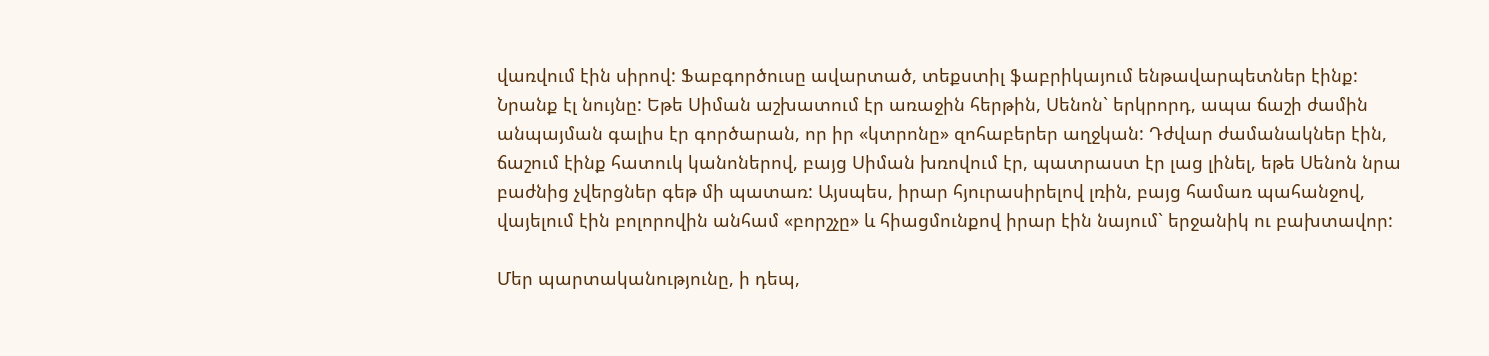վառվում էին սիրով: Ֆաբգործուսը ավարտած, տեքստիլ ֆաբրիկայում ենթավարպետներ էինք: Նրանք էլ նույնը: Եթե Սիման աշխատում էր առաջին հերթին, Սենոն` երկրորդ, ապա ճաշի ժամին անպայման գալիս էր գործարան, որ իր «կտրոնը» զոհաբերեր աղջկան: Դժվար ժամանակներ էին, ճաշում էինք հատուկ կանոներով, բայց Սիման խռովում էր, պատրաստ էր լաց լինել, եթե Սենոն նրա բաժնից չվերցներ գեթ մի պատառ: Այսպես, իրար հյուրասիրելով լռին, բայց համառ պահանջով, վայելում էին բոլորովին անհամ «բորշչը» և հիացմունքով իրար էին նայում` երջանիկ ու բախտավոր:

Մեր պարտականությունը, ի դեպ,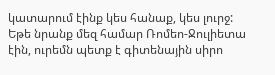կատարում էինք կես հանաք, կես լուրջ: Եթե նրանք մեզ համար Ռոմեո-Ջուլիետա էին, ուրեմն պետք է գիտենային սիրո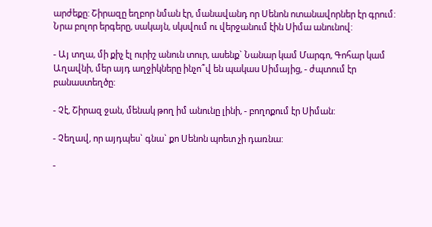արժեքը: Շիրազը եղբոր նման էր, մանավանդ որ Սենոն ոտանավորներ էր գրում: Նրա բոլոր երգերը, սակայն, սկսվում ու վերջանում էին Սիմա անունով:

- Այ տղա, մի քիչ էլ ուրիշ անուն տուր, ասենք` Նանար կամ Մարգո, Գոհար կամ Աղավնի, մեր այդ աղջիկները ինչո՞վ են պակաս Սիմայից, - ժպտում էր բանաստեղծը:

- Չէ, Շիրազ ջան, մենակ թող իմ անունը լինի, - բողոքում էր Սիման:

- Չեղավ, որ այդպես` գնա` քո Սենոն պոետ չի դառնա:

-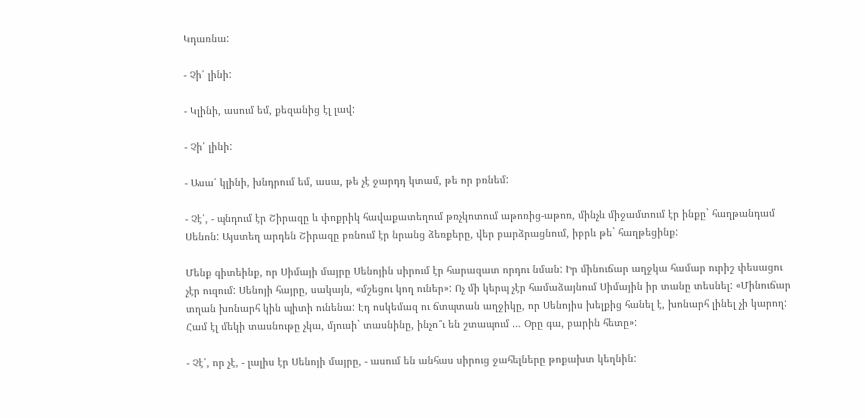Կդառնա:

- Չի՛ լինի:

- Կլինի, ասում եմ, քեզանից էլ լավ:

- Չի՛ լինի:

- Ասա՛ կլինի, խնդրում եմ, ասա, թե չէ ջարդդ կտամ, թե որ բռնեմ:

- Չէ՛, - պնդում էր Շիրազը և փոքրիկ հավաքատեղում թռչկոտում աթոռից-աթոռ, մինչև միջամտում էր ինքը` հաղթանդամ Սենոն: Այստեղ արդեն Շիրազը բռնում էր նրանց ձեռքերը, վեր բարձրացնում, իբրև թե` հաղթեցինք:

Մենք գիտեինք, որ Սիմայի մայրը Սենոյին սիրում էր հարազատ որդու նման: Իր մինուճար աղջկա համար ուրիշ փեսացու չէր ուզում: Սենոյի հայրը, սակայն, «մշեցու կող ուներ»: Ոչ մի կերպ չէր համաձայնում Սիմային իր տանը տեսնել: «Մինուճար տղան խոնարհ կին պիտի ունենա: Էդ ոսկեմազ ու ճտպտան աղջիկը, որ Սենոյիս խելքից հանել է, խոնարհ լինել չի կարող: Համ էլ մեկի տասնութը չկա, մյուսի` տասնինը, ինչո՞ւ են շտապում … Օրը գա, բարին հետը»:

- Չէ՛, որ չէ, - լալիս էր Սենոյի մայրը, - ասում են անհաս սիրուց ջահելները թոքախտ կեղնին: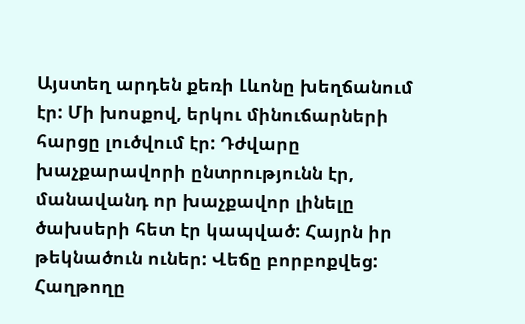Այստեղ արդեն քեռի Լևոնը խեղճանում էր: Մի խոսքով, երկու մինուճարների հարցը լուծվում էր: Դժվարը խաչքարավորի ընտրությունն էր, մանավանդ որ խաչքավոր լինելը ծախսերի հետ էր կապված: Հայրն իր թեկնածուն ուներ: Վեճը բորբոքվեց: Հաղթողը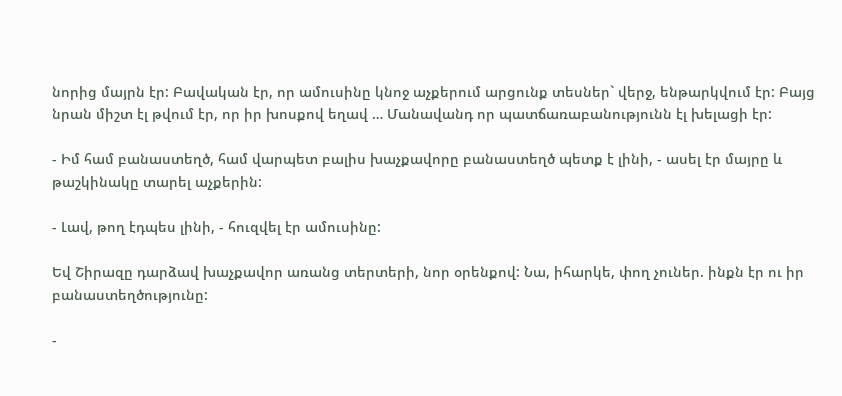նորից մայրն էր: Բավական էր, որ ամուսինը կնոջ աչքերում արցունք տեսներ` վերջ, ենթարկվում էր: Բայց նրան միշտ էլ թվում էր, որ իր խոսքով եղավ … Մանավանդ որ պատճառաբանությունն էլ խելացի էր:

- Իմ համ բանաստեղծ, համ վարպետ բալիս խաչքավորը բանաստեղծ պետք է լինի, - ասել էր մայրը և թաշկինակը տարել աչքերին:

- Լավ, թող էդպես լինի, - հուզվել էր ամուսինը:

Եվ Շիրազը դարձավ խաչքավոր առանց տերտերի, նոր օրենքով: Նա, իհարկե, փող չուներ. ինքն էր ու իր բանաստեղծությունը:

-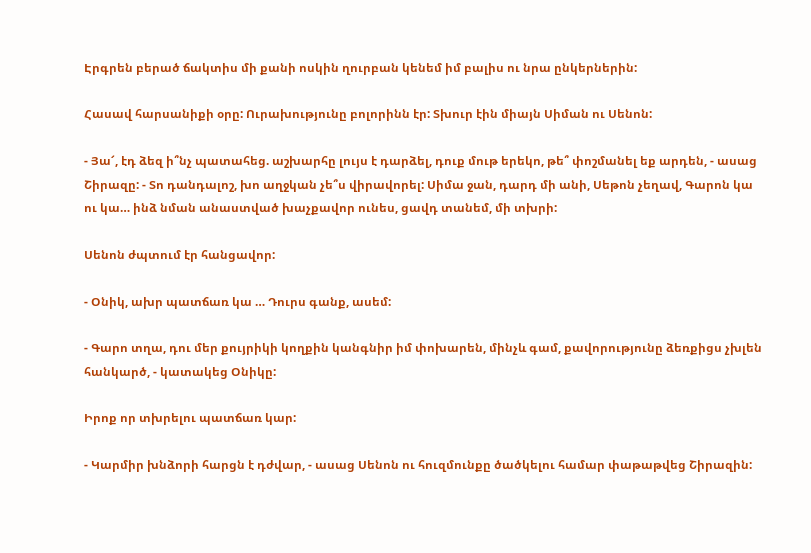Էրգրեն բերած ճակտիս մի քանի ոսկին ղուրբան կենեմ իմ բալիս ու նրա ընկերներին:

Հասավ հարսանիքի օրը: Ուրախությունը բոլորինն էր: Տխուր էին միայն Սիման ու Սենոն:

- Յա՜, էդ ձեզ ի՞նչ պատահեց. աշխարհը լույս է դարձել, դուք մութ երեկո, թե՞ փոշմանել եք արդեն, - ասաց Շիրազը: - Տո դանդալոշ, խո աղջկան չե՞ս վիրավորել: Սիմա ջան, դարդ մի անի, Սեթոն չեղավ, Գարոն կա ու կա… ինձ նման անաստված խաչքավոր ունես, ցավդ տանեմ, մի տխրի:

Սենոն ժպտում էր հանցավոր:

- Օնիկ, ախր պատճառ կա … Դուրս գանք, ասեմ:

- Գարո տղա, դու մեր քույրիկի կողքին կանգնիր իմ փոխարեն, մինչև գամ, քավորությունը ձեռքիցս չխլեն հանկարծ, - կատակեց Օնիկը:

Իրոք որ տխրելու պատճառ կար:

- Կարմիր խնձորի հարցն է դժվար, - ասաց Սենոն ու հուզմունքը ծածկելու համար փաթաթվեց Շիրազին: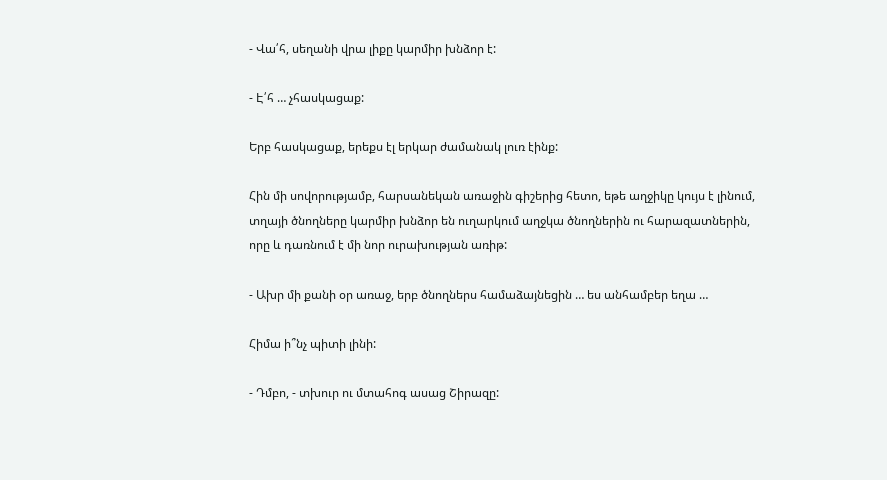- Վա՛հ, սեղանի վրա լիքը կարմիր խնձոր է:

- Է՛հ … չհասկացաք:

Երբ հասկացաք, երեքս էլ երկար ժամանակ լուռ էինք:

Հին մի սովորությամբ, հարսանեկան առաջին գիշերից հետո, եթե աղջիկը կույս է լինում, տղայի ծնողները կարմիր խնձոր են ուղարկում աղջկա ծնողներին ու հարազատներին, որը և դառնում է մի նոր ուրախության առիթ:

- Ախր մի քանի օր առաջ, երբ ծնողներս համաձայնեցին … ես անհամբեր եղա …

Հիմա ի՞նչ պիտի լինի:

- Դմբո, - տխուր ու մտահոգ ասաց Շիրազը: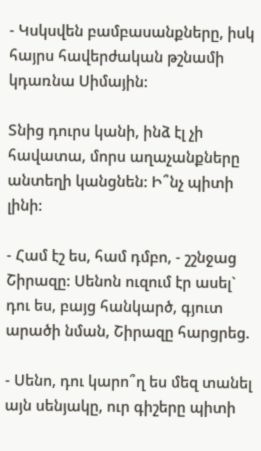- Կսկսվեն բամբասանքները, իսկ հայրս հավերժական թշնամի կդառնա Սիմային:

Տնից դուրս կանի, ինձ էլ չի հավատա, մորս աղաչանքները անտեղի կանցնեն: Ի՞նչ պիտի լինի:

- Համ էշ ես, համ դմբո, - շշնջաց Շիրազը: Սենոն ուզում էր ասել` դու ես, բայց հանկարծ, գյուտ արածի նման, Շիրազը հարցրեց.

- Սենո, դու կարո՞ղ ես մեզ տանել այն սենյակը, ուր գիշերը պիտի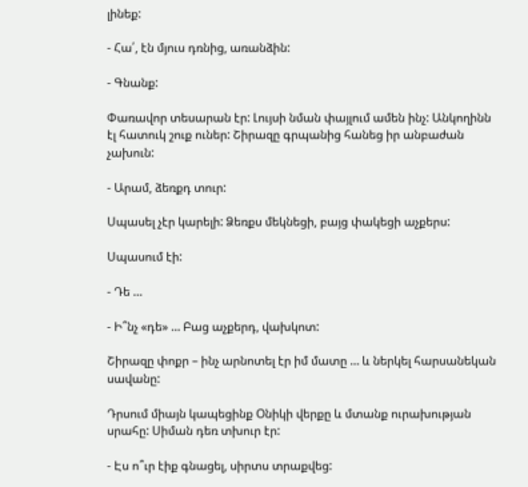լինեք:

- Հա՛, էն մյուս դռնից, առանձին:

- Գնանք:

Փառավոր տեսարան էր: Լույսի նման փայլում ամեն ինչ: Անկողինն էլ հատուկ շուք ուներ: Շիրազը գրպանից հանեց իր անբաժան չախուն:

- Արամ, ձեռքդ տուր:

Սպասել չէր կարելի: Ձեռքս մեկնեցի, բայց փակեցի աչքերս:

Սպասում էի:

- Դե …

- Ի՞նչ «դե» … Բաց աչքերդ, վախկոտ:

Շիրազը փոքր – ինչ արնոտել էր իմ մատը … և ներկել հարսանեկան սավանը:

Դրսում միայն կապեցինք Օնիկի վերքը և մտանք ուրախության սրահը: Սիման դեռ տխուր էր:

- Էս ո՞ւր էիք գնացել, սիրտս տրաքվեց: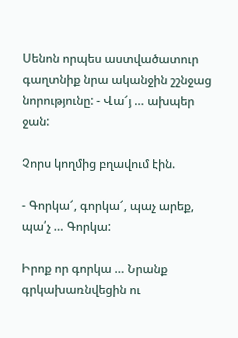Սենոն որպես աստվածատուր գաղտնիք նրա ականջին շշնջաց նորությունը: - Վա՜յ … ախպեր ջան:

Չորս կողմից բղավում էին.

- Գորկա՜, գորկա՜, պաչ արեք, պա՛չ … Գորկա:

Իրոք որ գորկա … Նրանք գրկախառնվեցին ու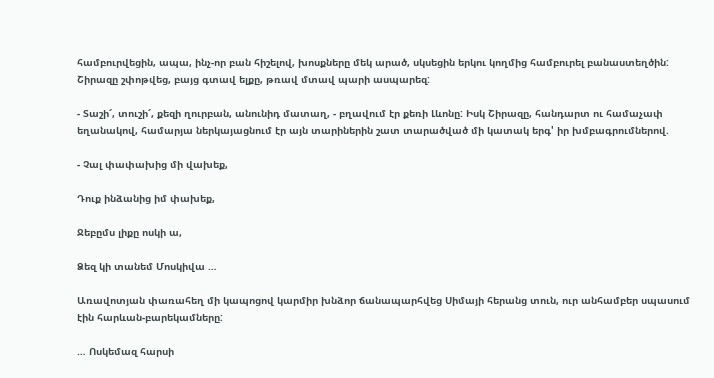համբուրվեցին, ապա, ինչ-որ բան հիշելով, խոսքները մեկ արած, սկսեցին երկու կողմից համբուրել բանաստեղծին: Շիրազը շփոթվեց, բայց գտավ ելքը, թռավ մտավ պարի ասպարեզ:

- Տաշի՜, տուշի՜, քեզի ղուրբան, անունիդ մատաղ, - բղավում էր քեռի Լևոնը: Իսկ Շիրազը, հանդարտ ու համաչափ եղանակով, համարյա ներկայացնում էր այն տարիներին շատ տարածված մի կատակ երգ' իր խմբագրումներով.

- Չալ փափախից մի վախեք,

Դուք ինձանից իմ փախեք,

Ջեբըմս լիքը ոսկի ա,

Ձեզ կի տանեմ Մոսկիվա …

Առավոտյան փառահեղ մի կապոցով կարմիր խնձոր ճանապարհվեց Սիմայի հերանց տուն, ուր անհամբեր սպասում էին հարևան-բարեկամները:

… Ոսկեմազ հարսի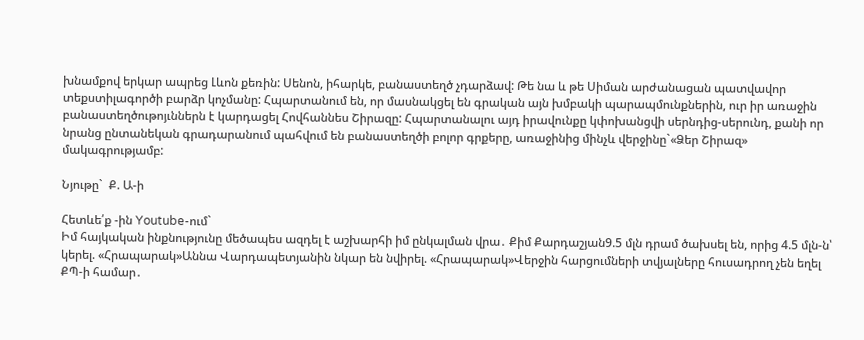խնամքով երկար ապրեց Լևոն քեռին: Սենոն, իհարկե, բանաստեղծ չդարձավ: Թե նա և թե Սիման արժանացան պատվավոր տեքստիլագործի բարձր կոչմանը: Հպարտանում են, որ մասնակցել են գրական այն խմբակի պարապմունքներին, ուր իր առաջին բանաստեղծութոյւններն է կարդացել Հովհաննես Շիրազը: Հպարտանալու այդ իրավունքը կփոխանցվի սերնդից-սերունդ, քանի որ նրանց ընտանեկան գրադարանում պահվում են բանաստեղծի բոլոր գրքերը, առաջինից մինչև վերջինը`«Ձեր Շիրազ» մակագրությամբ:

Նյութը`  Ք. Ա-ի

Հետևե՛ք -ին Youtube-ում`
Իմ հայկական ինքնությունը մեծապես ազդել է աշխարհի իմ ընկալման վրա․ Քիմ Քարդաշյան9.5 մլն դրամ ծախսել են, որից 4.5 մլն-ն՝ կերել. «Հրապարակ»Աննա Վարդապետյանին նկար են նվիրել. «Հրապարակ»Վերջին հարցումների տվյալները հուսադրող չեն եղել ՔՊ-ի համար․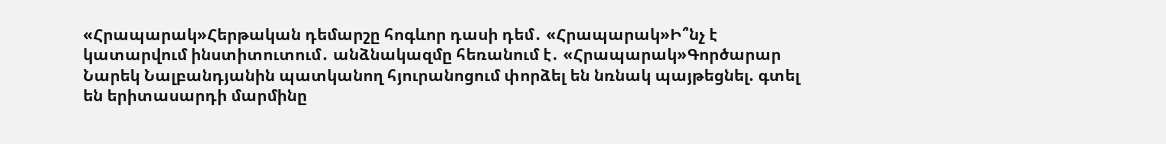«Հրապարակ»Հերթական դեմարշը հոգևոր դասի դեմ․ «Հրապարակ»Ի՞նչ է կատարվում ինստիտուտում․ անձնակազմը հեռանում է․ «Հրապարակ»Գործարար Նարեկ Նալբանդյանին պատկանող հյուրանոցում փորձել են նռնակ պայթեցնել. գտել են երիտասարդի մարմինը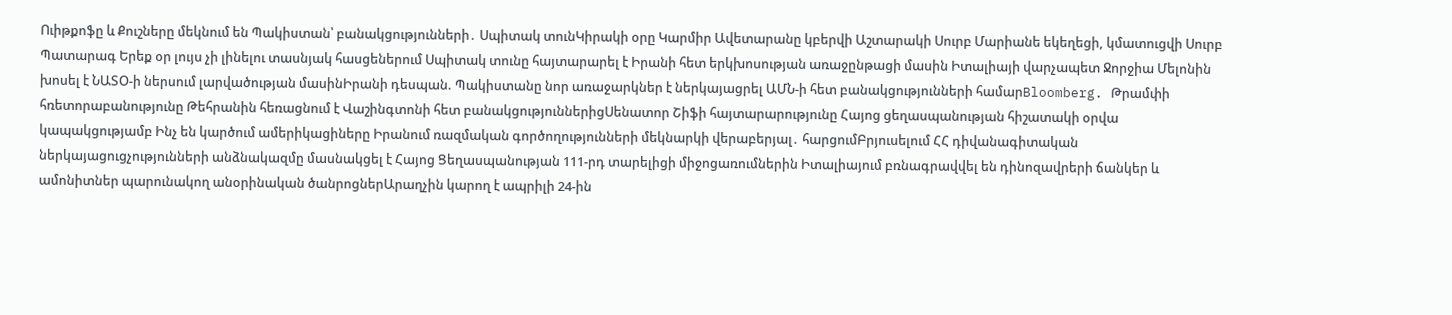Ուիթքոֆը և Քուշները մեկնում են Պակիստան՝ բանակցությունների․ Սպիտակ տունԿիրակի օրը Կարմիր Ավետարանը կբերվի Աշտարակի Սուրբ Մարիանե եկեղեցի, կմատուցվի Սուրբ Պատարագ Երեք օր լույս չի լինելու տասնյակ հասցեներում Սպիտակ տունը հայտարարել է Իրանի հետ երկխոսության առաջընթացի մասին Իտալիայի վարչապետ Ջորջիա Մելոնին խոսել է ՆԱՏՕ-ի ներսում լարվածության մասինԻրանի դեսպան. Պակիստանը նոր առաջարկներ է ներկայացրել ԱՄՆ-ի հետ բանակցությունների համարBloomberg. Թրամփի հռետորաբանությունը Թեհրանին հեռացնում է Վաշինգտոնի հետ բանակցություններիցՍենատոր Շիֆի հայտարարությունը Հայոց ցեղասպանության հիշատակի օրվա կապակցությամբ Ինչ են կարծում ամերիկացիները Իրանում ռազմական գործողությունների մեկնարկի վերաբերյալ․ հարցումԲրյուսելում ՀՀ դիվանագիտական ներկայացուցչությունների անձնակազմը մասնակցել է Հայոց Ցեղասպանության 111-րդ տարելիցի միջոցառումներին Իտալիայում բռնագրավվել են դինոզավրերի ճանկեր և ամոնիտներ պարունակող անօրինական ծանրոցներԱրաղչին կարող է ապրիլի 24-ին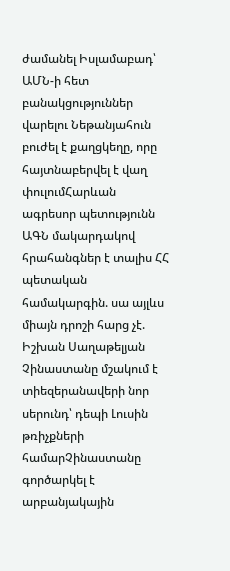ժամանել Իսլամաբադ՝ ԱՄՆ-ի հետ բանակցություններ վարելու Նեթանյահուն բուժել է քաղցկեղը, որը հայտնաբերվել է վաղ փուլումՀարևան ագրեսոր պետությունն ԱԳՆ մակարդակով հրահանգներ է տալիս ՀՀ պետական համակարգին. սա այլևս միայն դրոշի հարց չէ. Իշխան Սաղաթելյան Չինաստանը մշակում է տիեզերանավերի նոր սերունդ՝ դեպի Լուսին թռիչքների համարՉինաստանը գործարկել է արբանյակային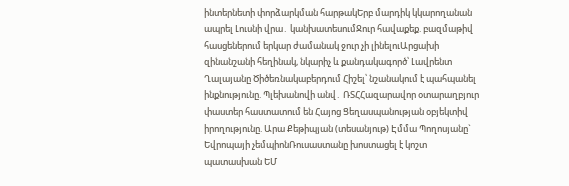ինտերնետի փորձարկման հարթակԵրբ մարդիկ կկարողանան ապրել Լուսնի վրա․ կանխատեսումՋուր հավաքեք. բազմաթիվ հասցեներում երկար ժամանակ ջուր չի լինելուԱրցախի զինանշանի հեղինակ, նկարիչ և քանդակագործ՝ Լավրենտ Ղալայանը Ծիծեռնակաբերդում Հիշել՝ նշանակում է պահպանել ինքնությունը. Պլեխանովի անվ․ ՌՏՀՀազարավոր օտարաղբյուր փաստեր հաստատում են Հայոց Ցեղասպանության օբյեկտիվ իրողությունը. Արա Քեթիպյան (տեսանյութ) Էմմա Պողոսյանը` Եվրոպայի չեմպիոնՌուսաստանը խոստացել է կոշտ պատասխան ԵՄ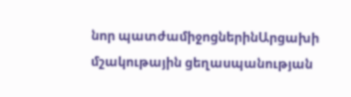նոր պատժամիջոցներինԱրցախի մշակութային ցեղասպանության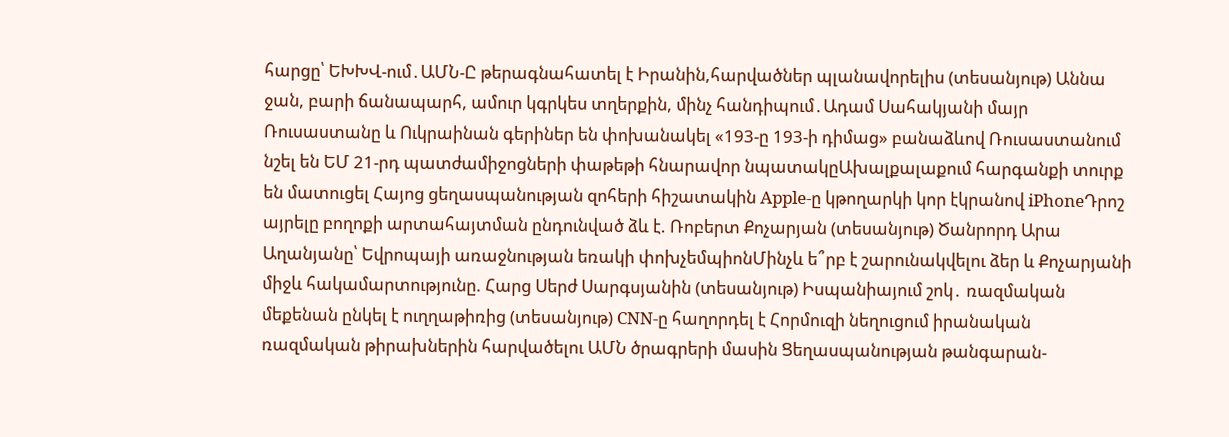հարցը՝ ԵԽԽՎ-ում․ԱՄՆ-Ը թերագնահատել է Իրանին,հարվածներ պլանավորելիս (տեսանյութ) Աննա ջան, բարի ճանապարհ, ամուր կգրկես տղերքին, մինչ հանդիպում․Ադամ Սահակյանի մայր Ռուսաստանը և Ուկրաինան գերիներ են փոխանակել «193-ը 193-ի դիմաց» բանաձևով Ռուսաստանում նշել են ԵՄ 21-րդ պատժամիջոցների փաթեթի հնարավոր նպատակըԱխալքալաքում հարգանքի տուրք են մատուցել Հայոց ցեղասպանության զոհերի հիշատակին Apple-ը կթողարկի կոր էկրանով iPhoneԴրոշ այրելը բողոքի արտահայտման ընդունված ձև է. Ռոբերտ Քոչարյան (տեսանյութ) Ծանրորդ Արա Աղանյանը՝ Եվրոպայի առաջնության եռակի փոխչեմպիոնՄինչև ե՞րբ է շարունակվելու ձեր և Քոչարյանի միջև հակամարտությունը. Հարց Սերժ Սարգսյանին (տեսանյութ) Իսպանիայում շոկ․ ռազմական մեքենան ընկել է ուղղաթիռից (տեսանյութ) CNN-ը հաղորդել է Հորմուզի նեղուցում իրանական ռազմական թիրախներին հարվածելու ԱՄՆ ծրագրերի մասին Ցեղասպանության թանգարան-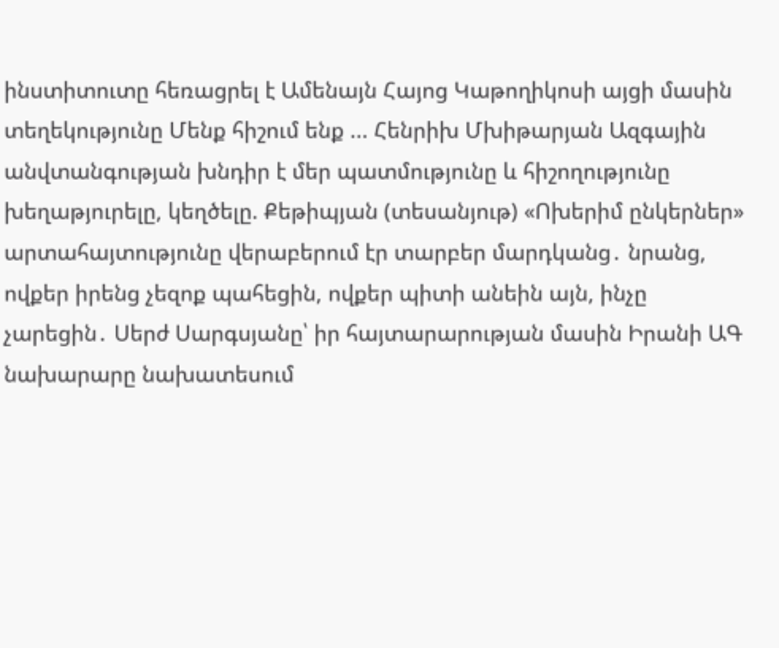ինստիտուտը հեռացրել է Ամենայն Հայոց Կաթողիկոսի այցի մասին տեղեկությունը Մենք հիշում ենք ... Հենրիխ Մխիթարյան Ազգային անվտանգության խնդիր է մեր պատմությունը և հիշողությունը խեղաթյուրելը, կեղծելը. Քեթիպյան (տեսանյութ) «Ոխերիմ ընկերներ» արտահայտությունը վերաբերում էր տարբեր մարդկանց․ նրանց, ովքեր իրենց չեզոք պահեցին, ովքեր պիտի անեին այն, ինչը չարեցին․ Սերժ Սարգսյանը՝ իր հայտարարության մասին Իրանի ԱԳ նախարարը նախատեսում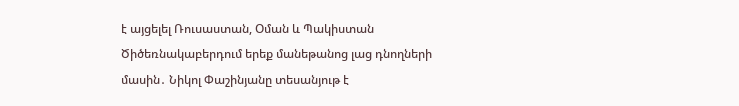է այցելել Ռուսաստան, Օման և Պակիստան Ծիծեռնակաբերդում երեք մանեթանոց լաց դնողների մասին․ Նիկոլ Փաշինյանը տեսանյութ է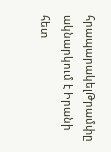հրապարակելԹրամփը ակնարկում է Իրանի հետ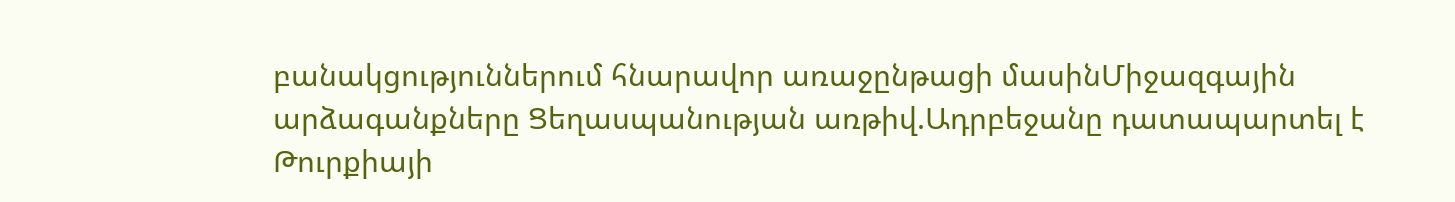բանակցություններում հնարավոր առաջընթացի մասինՄիջազգային արձագանքները Ցեղասպանության առթիվ.Ադրբեջանը դատապարտել է Թուրքիայի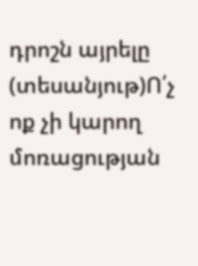դրոշն այրելը (տեսանյութ)Ո՛չ ոք չի կարող մոռացության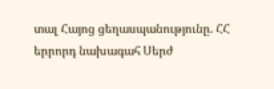տալ Հայոց ցեղասպանությունը. ՀՀ երրորդ նախագահ Սերժ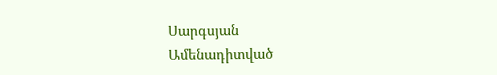Սարգսյան
Ամենադիտված